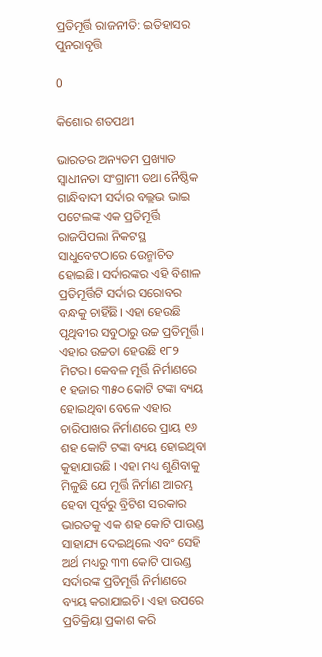ପ୍ରତିମୂର୍ତ୍ତି ରାଜନୀତି: ଇତିହାସର ପୁନରାବୃତ୍ତି

0

କିଶୋର ଶତପଥୀ

ଭାରତର ଅନ୍ୟତମ ପ୍ରଖ୍ୟାତ ସ୍ୱାଧୀନତା ସଂଗ୍ରାମୀ ତଥା ନୈଷ୍ଠିକ ଗାନ୍ଧିବାଦୀ ସର୍ଦାର ବଲ୍ଲଭ ଭାଇ ପଟେଲଙ୍କ ଏକ ପ୍ରତିମୂର୍ତ୍ତି ରାଜପିପଲା ନିକଟସ୍ଥ ସାଧୁବେଟଠାରେ ଉ‌େନ୍ମାଚିତ ହୋଇଛି। ସର୍ଦାରଙ୍କର ଏହି ବିଶାଳ ପ୍ରତିମୂର୍ତ୍ତିଟି ସର୍ଦାର ସରୋବର ବନ୍ଧକୁ ଚାହିଁଛି। ଏହା ହେଉଛି ପୃଥିବୀର ସବୁଠାରୁ ଉଚ୍ଚ ପ୍ରତିମୂର୍ତ୍ତି। ଏହାର ଉଚ୍ଚତା ହେଉଛି ୧୮୨ ମିଟର। କେବଳ ମୂର୍ତ୍ତି ନିର୍ମାଣରେ ୧ ହଜାର ୩୫୦ କୋଟି ଟଙ୍କା ବ୍ୟୟ ହୋଇଥିବା ବେଳେ ଏହାର ଚାରିପାଖର ନିର୍ମାଣରେ ପ୍ରାୟ ୧୬ ଶହ କୋଟି ଟଙ୍କା ବ୍ୟୟ ହୋଇଥିବା କୁହାଯାଉଛି । ଏହା ମଧ୍ୟ ଶୁଣିବାକୁ ମିଳୁଛି ଯେ ମୂର୍ତ୍ତି ନିର୍ମାଣ ଆରମ୍ଭ ହେବା ପୂର୍ବରୁ ବ୍ରିଟିଶ ସରକାର ଭାରତକୁ ଏକ ଶହ କୋଟି ପାଉଣ୍ଡ ସାହାଯ୍ୟ ଦେଇଥିଲେ ଏବଂ ସେହି ଅର୍ଥ ମଧ୍ୟରୁ ୩୩ କୋଟି ପାଉଣ୍ଡ ସର୍ଦାରଙ୍କ ପ୍ରତିମୂର୍ତ୍ତି ନିର୍ମାଣରେ ବ୍ୟୟ କରାଯାଇଚି। ଏହା ଉପରେ ପ୍ରତିକ୍ରିୟା ପ୍ରକାଶ କରି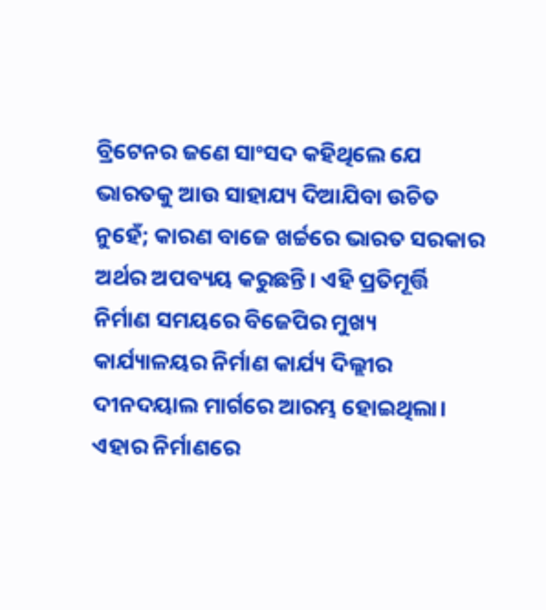ବ୍ରିଟେନର ଜଣେ ସାଂସଦ କହିଥିଲେ ଯେ ଭାରତକୁ ଆଉ ସାହାଯ୍ୟ ଦିଆଯିବା ଉଚିତ ନୁହେଁ; କାରଣ ବାଜେ ଖର୍ଚ୍ଚରେ ଭାରତ ସରକାର ଅର୍ଥର ଅପବ୍ୟୟ କରୁଛନ୍ତି। ଏହି ପ୍ରତିମୂର୍ତ୍ତି ନିର୍ମାଣ ସମୟରେ ବିଜେପିର ମୁଖ୍ୟ କାର୍ଯ୍ୟାଳୟର ନିର୍ମାଣ କାର୍ଯ୍ୟ ଦିଲ୍ଲୀର ଦୀନଦୟାଲ ମାର୍ଗରେ ଆରମ୍ଭ ହୋଇଥିଲା। ଏହାର ନିର୍ମାଣରେ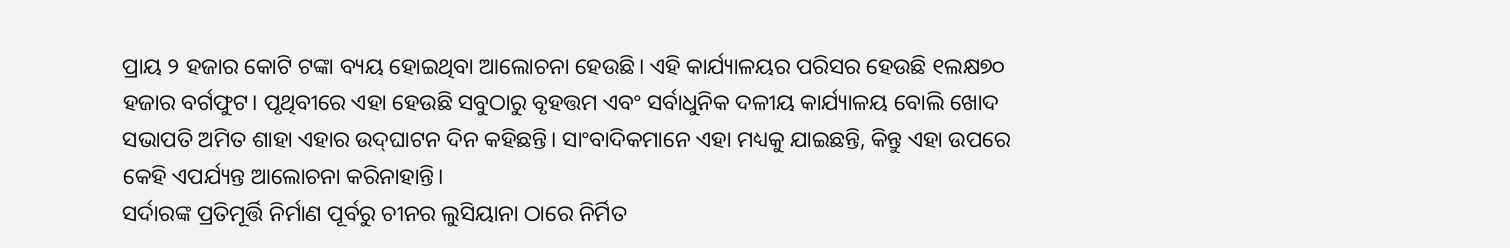ପ୍ରାୟ ୨ ହଜାର କୋଟି ଟଙ୍କା ବ୍ୟୟ ହୋଇଥିବା ଆଲୋଚନା ହେଉଛି। ଏହି କାର୍ଯ୍ୟାଳୟର ପରିସର ହେଉଛି ୧ଲକ୍ଷ୭୦ ହଜାର ବର୍ଗଫୁଟ। ପୃଥିବୀରେ ଏହା ହେଉଛି ସବୁଠାରୁ ବୃହତ୍ତମ ଏବଂ ସର୍ବାଧୁନିକ ଦଳୀୟ କାର୍ଯ୍ୟାଳୟ ବୋଲି ଖୋଦ ସଭାପତି ଅମିତ ଶାହା ଏହାର ଉଦ୍‌ଘାଟନ ଦିନ କହିଛନ୍ତି। ସାଂବାଦିକମାନେ ଏହା ମଧ୍ୟକୁ ଯାଇଛନ୍ତି, କିନ୍ତୁ ଏହା ଉପରେ କେହି ଏପର୍ଯ୍ୟନ୍ତ ଆଲୋଚନା କରିନାହାନ୍ତି।
ସର୍ଦାରଙ୍କ ପ୍ରତିମୂର୍ତ୍ତି ନିର୍ମାଣ ପୂର୍ବରୁ ଚୀନର ଲୁସିୟାନା ଠାରେ ନିର୍ମିତ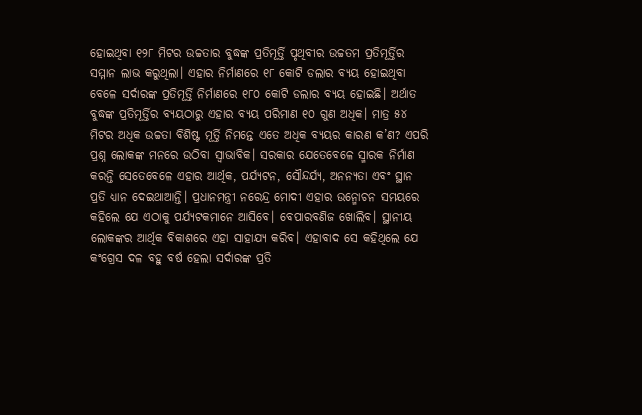ହୋଇଥିବା ୧୨୮ ମିଟର ଉଚ୍ଚତାର ବୁଦ୍ଧଙ୍କ ପ୍ରତିମୂର୍ତ୍ତି ପୃଥିବୀର ଉଚ୍ଚତମ ପ୍ରତିମୂର୍ତ୍ତିର ସମ୍ମାନ ଲାଭ କରୁଥିଲା। ଏହାର ନିର୍ମାଣରେ ୧୮ କୋଟି ଡଲାର ବ୍ୟୟ ହୋଇଥିବା ବେଳେ ସର୍ଦାରଙ୍କ ପ୍ରତିମୂର୍ତ୍ତି ନିର୍ମାଣରେ ୧୮୦ କୋଟି ଡଲାର ବ୍ୟୟ ହୋଇଛି। ଅର୍ଥାତ ବୁଦ୍ଧଙ୍କ ପ୍ରତିମୂର୍ତ୍ତିର ବ୍ୟୟଠାରୁ ଏହାର ବ୍ୟୟ ପରିମାଣ ୧୦ ଗୁଣ ଅଧିକ। ମାତ୍ର ୫୪ ମିଟର ଅଧିକ ଉଚ୍ଚତା ବିଶିଷ୍ଟ ମୂର୍ତ୍ତି ନିମନ୍ତେ ଏତେ ଅଧିକ ବ୍ୟୟର କାରଣ କ’ଣ? ଏପରି ପ୍ରଶ୍ନ ଲୋକଙ୍କ ମନରେ ଉଠିବା ସ୍ୱାଭାବିକ। ସରକାର ଯେତେବେଳେ ସ୍ମାରକ ନିର୍ମାଣ କରନ୍ତି ସେତେବେଳେ ଏହାର ଆର୍ଥିକ, ପର୍ଯ୍ୟଟନ, ସୌନ୍ଦର୍ଯ୍ୟ, ଅନନ୍ୟତା ଏବଂ ସ୍ଥାନ ପ୍ରତି ଧ୍ୟାନ ଦେଇଥାଆନ୍ତି। ପ୍ରଧାନମନ୍ତ୍ରୀ ନରେନ୍ଦ୍ର ମୋଦୀ ଏହାର ଉନ୍ମୋଚନ ସମୟରେ କହିଲେ ଯେ ଏଠାକୁ ପର୍ଯ୍ୟଟକମାନେ ଆସିବେ। ବେପାରବଣିଜ ଖୋଲିବ। ସ୍ଥାନୀୟ ଲୋକଙ୍କର ଆର୍ଥିକ ବିକାଶରେ ଏହା ସାହାଯ୍ୟ କରିବ। ଏହାବାଦ ସେ କହିଥିଲେ ଯେ କଂଗ୍ରେସ ଦଳ ବହୁ ବର୍ଷ ହେଲା ସର୍ଦାରଙ୍କ ପ୍ରତି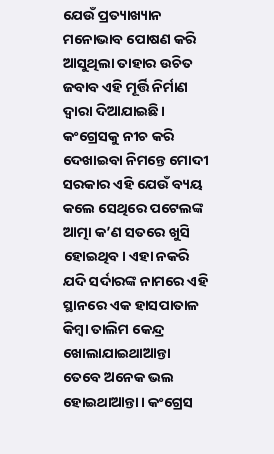ଯେଉଁ ପ୍ରତ୍ୟାଖ୍ୟାନ ମନୋଭାବ ପୋଷଣ କରି ଆସୁଥିଲା ତାହାର ଉଚିତ ଜବାବ ଏହି ମୂର୍ତ୍ତି ନିର୍ମାଣ ଦ୍ୱାରା ଦିଆଯାଇଛି। କଂଗ୍ରେସକୁ ନୀଚ କରି ଦେଖାଇବା ନିମନ୍ତେ ମୋଦୀ ସରକାର ଏହି ଯେଉଁ ବ୍ୟୟ କଲେ ସେଥିରେ ପଟେଲଙ୍କ ଆତ୍ମା କ’ଣ ସତରେ ଖୁସି ହୋଇଥିବ। ଏହା ନକରି ଯଦି ସର୍ଦାରଙ୍କ ନାମରେ ଏହି ସ୍ଥାନରେ ଏକ ହାସପାତାଳ କିମ୍ବା ତାଲିମ କେନ୍ଦ୍ର ଖୋଲାଯାଇଥାଆନ୍ତା ତେବେ ଅନେକ ଭଲ ହୋଇଥାଆନ୍ତା। କଂଗ୍ରେସ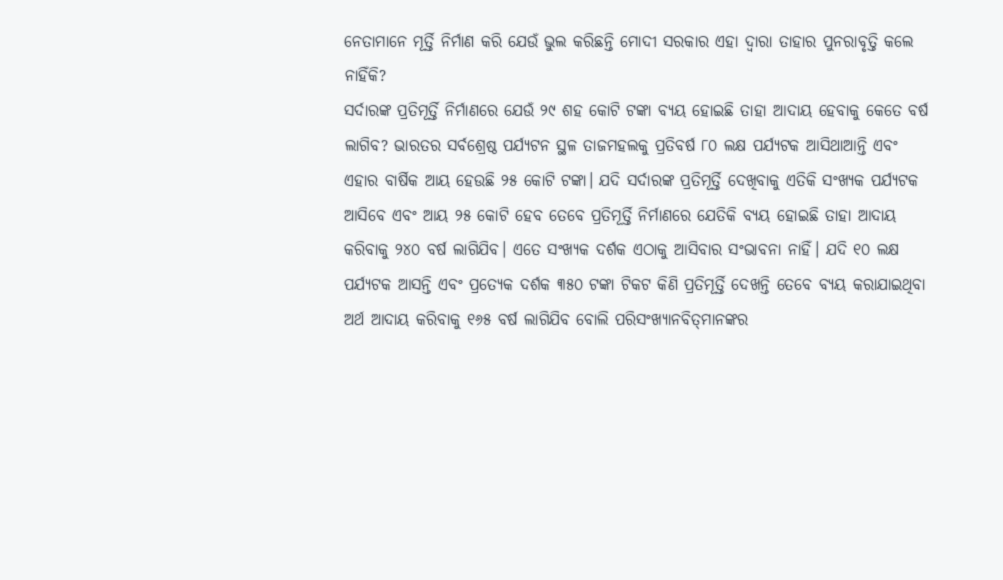ନେତାମାନେ ମୂର୍ତ୍ତି ନିର୍ମାଣ କରି ଯେଉଁ ଭୁଲ କରିଛନ୍ତି ମୋଦୀ ସରକାର ଏହା ଦ୍ୱାରା ତାହାର ପୁନରାବୃତ୍ତି କଲେ ନାହିଁକି?
ସର୍ଦାରଙ୍କ ପ୍ରତିମୂର୍ତ୍ତି ନିର୍ମାଣରେ ଯେଉଁ ୨୯ ଶହ କୋଟି ଟଙ୍କା ବ୍ୟୟ ହୋଇଛି ତାହା ଆଦାୟ ହେବାକୁ କେତେ ବର୍ଷ ଲାଗିବ? ଭାରତର ସର୍ବଶ୍ରେଷ୍ଠ ପର୍ଯ୍ୟଟନ ସ୍ଥଳ ତାଜମହଲକୁ ପ୍ରତିବର୍ଷ ୮୦ ଲକ୍ଷ ପର୍ଯ୍ୟଟକ ଆସିଥାଆନ୍ତି ଏବଂ ଏହାର ବାର୍ଷିକ ଆୟ ହେଉଛି ୨୫ କୋଟି ଟଙ୍କା। ଯଦି ସର୍ଦାରଙ୍କ ପ୍ରତିମୂର୍ତ୍ତି ଦେଖିବାକୁ ଏତିକି ସଂଖ୍ୟକ ପର୍ଯ୍ୟଟକ ଆସିବେ ଏବଂ ଆୟ ୨୫ କୋଟି ହେବ ତେବେ ପ୍ରତିମୂର୍ତ୍ତି ନିର୍ମାଣରେ ଯେତିକି ବ୍ୟୟ ହୋଇଛି ତାହା ଆଦାୟ କରିବାକୁ ୨୪୦ ବର୍ଷ ଲାଗିଯିବ। ଏତେ ସଂଖ୍ୟକ ଦର୍ଶକ ଏଠାକୁ ଆସିବାର ସଂଭାବନା ନାହିଁ। ଯଦି ୧୦ ଲକ୍ଷ ପର୍ଯ୍ୟଟକ ଆସନ୍ତି ଏବଂ ପ୍ରତ୍ୟେକ ଦର୍ଶକ ୩୫୦ ଟଙ୍କା ଟିକଟ କିଣି ପ୍ରତିମୂର୍ତ୍ତି ଦେଖନ୍ତି ତେବେ ବ୍ୟୟ କରାଯାଇଥିବା ଅର୍ଥ ଆଦାୟ କରିବାକୁ ୧୬୫ ବର୍ଷ ଲାଗିଯିବ ବୋଲି ପରିସଂଖ୍ୟାନବିତ୍‌ମାନଙ୍କର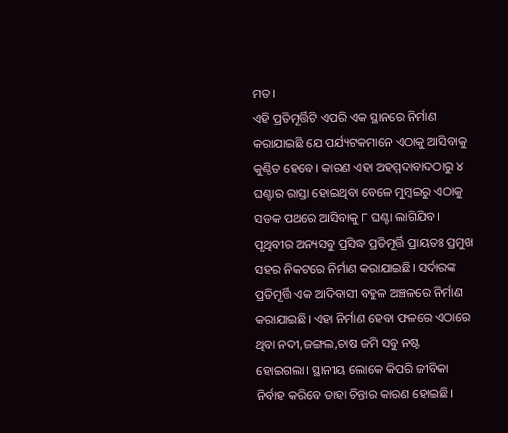ମତ।
ଏହି ପ୍ରତିମୂର୍ତ୍ତିଟି ଏପରି ଏକ ସ୍ଥାନରେ ନିର୍ମାଣ କରାଯାଇଛି ଯେ ପର୍ଯ୍ୟଟକମାନେ ଏଠାକୁ ଆସିବାକୁ କୁଣ୍ଠିତ ହେବେ। କାରଣ ଏହା ଅହମ୍ମଦାବାଦଠାରୁ ୪ ଘଣ୍ଟାର ରାସ୍ତା ହୋଇଥିବା ବେଳେ ମୁମ୍ବଇରୁ ଏଠାକୁ ସଡକ ପଥରେ ଆସିବାକୁ ୮ ଘଣ୍ଟା ଲାଗିଯିବ। ପୃଥିବୀର ଅନ୍ୟସବୁ ପ୍ରସିଦ୍ଧ ପ୍ରତିମୂର୍ତ୍ତି ପ୍ରାୟତଃ ପ୍ରମୁଖ ସହର ନିକଟରେ ନିର୍ମାଣ କରାଯାଇଛି। ସର୍ଦାରଙ୍କ ପ୍ରତିମୂର୍ତ୍ତି ଏକ ଆଦିବାସୀ ବହୁଳ ଅଞ୍ଚଳରେ ନିର୍ମାଣ କରାଯାଇଛି। ଏହା ନିର୍ମାଣ ହେବା ଫଳରେ ଏଠାରେ ଥିବା ନଦୀ,ଜଙ୍ଗଲ,ଚାଷ ଜମି ସବୁ ନଷ୍ଟ ହୋଇଗଲା। ସ୍ଥାନୀୟ ଲୋକେ କିପରି ଜୀବିକା ନିର୍ବାହ କରିବେ ତାହା ଚିନ୍ତାର କାରଣ ହୋଇଛି।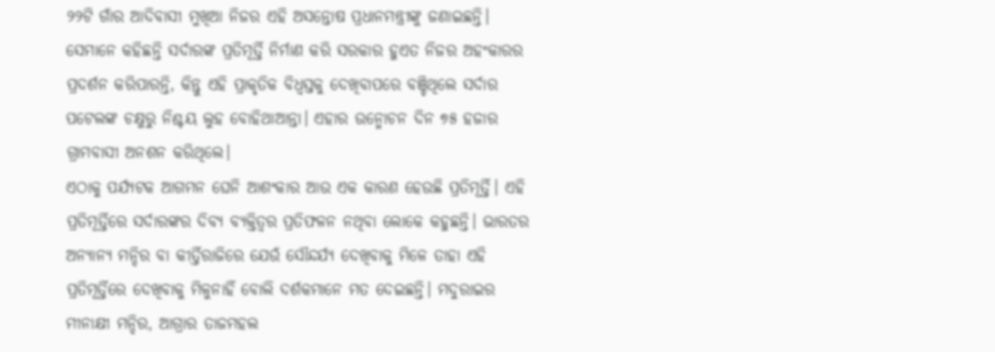୨୨ଟି ଗାଁର ଆଦିବାସୀ ମୁଖିଆ ନିଜର ଏହି ଅସନ୍ତୋଷ ପ୍ରଧାନମନ୍ତ୍ରୀଙ୍କୁ ଜଣାଇଛନ୍ତି। ସେମାନେ କହିଛନ୍ତି ସର୍ଦାରଙ୍କ ପ୍ରତିମୂର୍ତ୍ତି ନିର୍ମାଣ କରି ସରକାର ହୁଏତ ନିଜର ଅହଂକାରର ପ୍ରଦର୍ଶନ କରିପାରନ୍ତି, କିନ୍ତୁ ଏହି ପ୍ରାକୃତିକ ବିଧ୍ୱସ୍ତକୁ ଦେଖିବାପରେ ବଞ୍ଚିଥିଲେ ସର୍ଦାର ପଟେଲଙ୍କ ଚକ୍ଷୁରୁ ନିଶ୍ଚୟ ଲୁହ ବୋହିଥାଆନ୍ତା। ଏହାର ଉନ୍ମୋଚନ ଦିନ ୭୫ ହଜାର ଗ୍ରାମବାସୀ ଅନଶନ କରିଥିଲେ।
ଏଠାକୁ ପର୍ଯ୍ୟଟକ ଆଗମନ ଘେନି ଆଶଂକାର ଆଉ ଏକ କାରଣ ହେଉଛି ପ୍ରତିମୂର୍ତ୍ତି। ଏହି ପ୍ରତିମୂର୍ତ୍ତିରେ ସର୍ଦାରଙ୍କର ଦିବ୍ୟ ବ୍ୟକ୍ତିତ୍ୱର ପ୍ରତିଫଳନ ନଥିବା ଲୋକେ କହୁଛନ୍ତି। ଭାରତର ଅନ୍ୟାନ୍ୟ ମନ୍ଦିର ବା କୀର୍ତ୍ତିରାଜିରେ ଯେଉଁ ସୌନ୍ଦର୍ଯ୍ୟ ଦେଖିବାକୁ ମିଳେ ତାହା ଏହି ପ୍ରତିମୂର୍ତ୍ତିରେ ଦେଖିବାକୁ ମିଳୁନାହିଁ ବୋଲି ଦର୍ଶକମାନେ ମତ ଦେଇଛନ୍ତି। ମଦୁରାଇର ମୀନାକ୍ଷୀ ମନ୍ଦିର, ଆଗ୍ରାର ତାଜମହଲ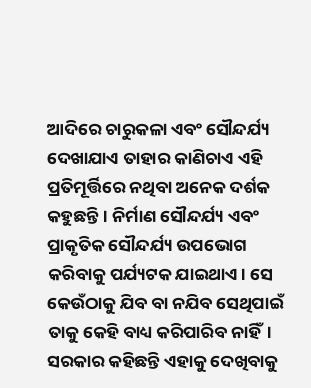ଆଦିରେ ଚାରୁକଳା ଏବଂ ସୌନ୍ଦର୍ଯ୍ୟ ଦେଖାଯାଏ ତାହାର କାଣିଚାଏ ଏହି ପ୍ରତିମୂର୍ତ୍ତିରେ ନଥିବା ଅନେକ ଦର୍ଶକ କହୁଛନ୍ତି। ନିର୍ମାଣ ସୌନ୍ଦର୍ଯ୍ୟ ଏବଂ ପ୍ରାକୃତିକ ସୌନ୍ଦର୍ଯ୍ୟ ଉପଭୋଗ କରିବାକୁ ପର୍ଯ୍ୟଟକ ଯାଇଥାଏ। ସେ କେଉଁଠାକୁ ଯିବ ବା ନଯିବ ସେଥିପାଇଁ ତାକୁ କେହି ବାଧ୍ୟ କରିପାରିବ ନାହିଁ। ସରକାର କହିଛନ୍ତି ଏହାକୁ ଦେଖିବାକୁ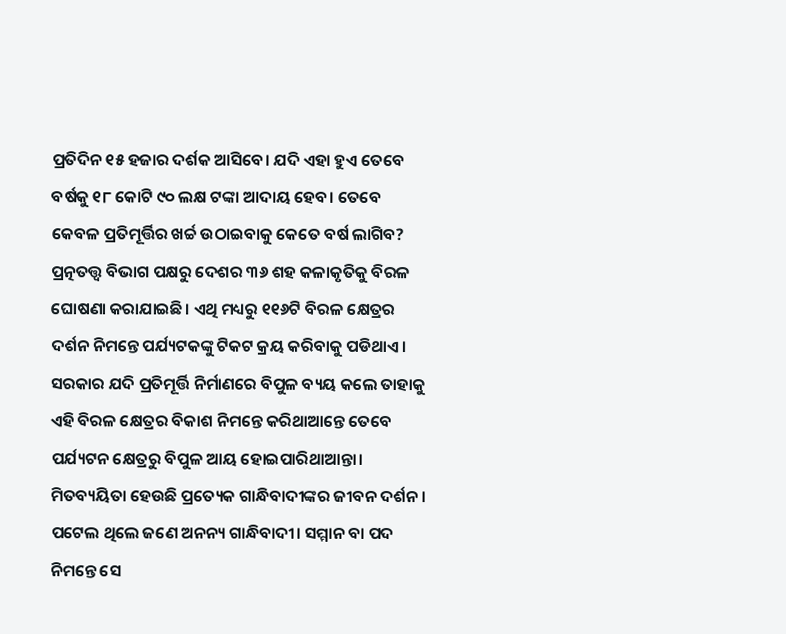ପ୍ରତିଦିନ ୧୫ ହଜାର ଦର୍ଶକ ଆସିବେ। ଯଦି ଏହା ହୁଏ ତେବେ ବର୍ଷକୁ ୧୮ କୋଟି ୯୦ ଲକ୍ଷ ଟଙ୍କା ଆଦାୟ ହେବ। ତେବେ କେବଳ ପ୍ରତିମୂର୍ତ୍ତିର ଖର୍ଚ୍ଚ ଉଠାଇବାକୁ କେତେ ବର୍ଷ ଲାଗିବ?
ପ୍ରତ୍ନତତ୍ତ୍ବ ବିଭାଗ ପକ୍ଷରୁ ଦେଶର ୩୬ ଶହ କଳାକୃତିକୁ ବିରଳ ଘୋଷଣା କରାଯାଇଛି। ଏଥି ମଧ୍ୟରୁ ୧୧୬ଟି ବିରଳ କ୍ଷେତ୍ରର ଦର୍ଶନ ନିମନ୍ତେ ପର୍ଯ୍ୟଟକଙ୍କୁ ଟିକଟ କ୍ରୟ କରିବାକୁ ପଡିଥାଏ। ସରକାର ଯଦି ପ୍ରତିମୂର୍ତ୍ତି ନିର୍ମାଣରେ ବିପୁଳ ବ୍ୟୟ କଲେ ତାହାକୁ ଏହି ବିରଳ କ୍ଷେତ୍ରର ବିକାଶ ନିମନ୍ତେ କରିଥାଆନ୍ତେ ତେବେ ପର୍ଯ୍ୟଟନ କ୍ଷେତ୍ରରୁ ବିପୁଳ ଆୟ ହୋଇପାରିଥାଆନ୍ତା। ମିତବ୍ୟୟିତା ହେଉଛି ପ୍ରତ୍ୟେକ ଗାନ୍ଧିବାଦୀଙ୍କର ଜୀବନ ଦର୍ଶନ। ପଟେଲ ଥିଲେ ଜଣେ ଅନନ୍ୟ ଗାନ୍ଧିବାଦୀ। ସମ୍ମାନ ବା ପଦ ନିମନ୍ତେ ସେ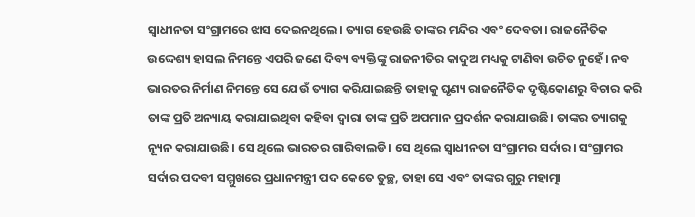ସ୍ୱାଧୀନତା ସଂଗ୍ରାମରେ ଝାସ ଦେଇନଥିଲେ। ତ୍ୟାଗ ହେଉଛି ତାଙ୍କର ମନ୍ଦିର ଏବଂ ଦେବତା। ରାଜନୈତିକ ଉଦ୍ଦେଶ୍ୟ ହାସଲ ନିମନ୍ତେ ଏପରି ଜଣେ ଦିବ୍ୟ ବ୍ୟକ୍ତିଙ୍କୁ ରାଜନୀତିର କାଦୁଅ ମଧ୍ୟକୁ ଟାଣିବା ଉଚିତ ନୁହେଁ। ନବ ଭାରତର ନିର୍ମାଣ ନିମନ୍ତେ ସେ ଯେଉଁ ତ୍ୟାଗ କରିଯାଇଛନ୍ତି ତାହାକୁ ଘୃଣ୍ୟ ରାଜନୈତିକ ଦୃଷ୍ଟିକୋଣରୁ ବିଚାର କରି ତାଙ୍କ ପ୍ରତି ଅନ୍ୟାୟ କରାଯାଇଥିବା କହିବା ଦ୍ୱାରା ତାଙ୍କ ପ୍ରତି ଅପମାନ ପ୍ରଦର୍ଶନ କରାଯାଉଛି। ତାଙ୍କର ତ୍ୟାଗକୁ ନ୍ୟୂନ କରାଯାଉଛି। ସେ ଥିଲେ ଭାରତର ଗାରିବାଲଡି। ସେ ଥିଲେ ସ୍ୱାଧୀନତା ସଂଗ୍ରାମର ସର୍ଦାର। ସଂଗ୍ରାମର ସର୍ଦାର ପଦବୀ ସମ୍ମୁଖରେ ପ୍ରଧାନମନ୍ତ୍ରୀ ପଦ କେତେ ତୁଚ୍ଛ, ତାହା ସେ ଏବଂ ତାଙ୍କର ଗୁରୁ ମହାତ୍ମା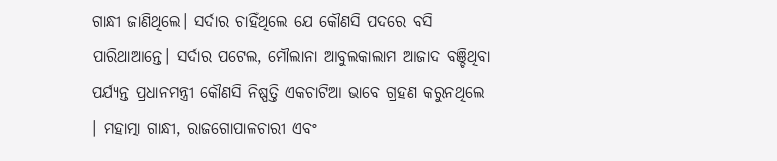ଗାନ୍ଧୀ ଜାଣିଥିଲେ। ସର୍ଦାର ଚାହିଁଥିଲେ ଯେ କୌଣସି ପଦରେ ବସି ପାରିଥାଆନ୍ତେ। ସର୍ଦାର ପଟେଲ, ମୌଲାନା ଆବୁଲକାଲାମ ଆଜାଦ ବଞ୍ଚିଥିବା ପର୍ଯ୍ୟନ୍ତ ପ୍ରଧାନମନ୍ତ୍ରୀ କୌଣସି ନିଷ୍ପତ୍ତି ଏକଚାଟିଆ ଭାବେ ଗ୍ରହଣ କରୁନଥିଲେ । ମହାତ୍ମା ଗାନ୍ଧୀ, ରାଜଗୋପାଳଚାରୀ ଏବଂ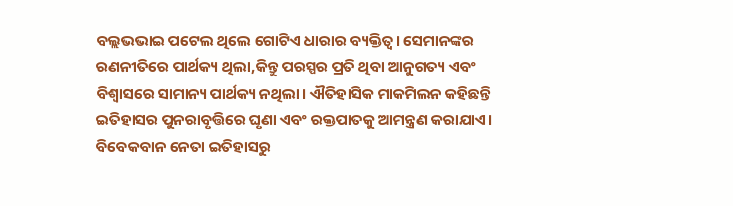ବଲ୍ଲଭଭାଇ ପଟେଲ ଥିଲେ ଗୋଟିଏ ଧାରାର ବ୍ୟକ୍ତିତ୍ୱ। ସେମାନଙ୍କର ରଣନୀତିରେ ପାର୍ଥକ୍ୟ ଥିଲା,କିନ୍ତୁ ପରସ୍ପର ପ୍ରତି ଥିବା ଆନୁଗତ୍ୟ ଏବଂ ବିଶ୍ୱାସରେ ସାମାନ୍ୟ ପାର୍ଥକ୍ୟ ନଥିଲା। ଐତିହାସିକ ମାକମିଲନ କହିଛନ୍ତି ଇତିହାସର ପୁନରାବୃତ୍ତିରେ ଘୃଣା ଏବଂ ରକ୍ତପାତକୁ ଆମନ୍ତ୍ରଣ କରାଯାଏ। ବିବେକବାନ ନେତା ଇତିହାସରୁ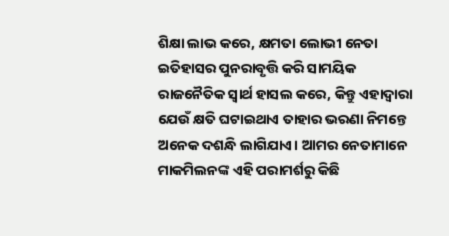ଶିକ୍ଷା ଲାଭ କରେ, କ୍ଷମତା ଲୋଭୀ ନେତା ଇତିହାସର ପୁନରାବୃତ୍ତି କରି ସାମୟିକ ରାଜନୈତିକ ସ୍ୱାର୍ଥ ହାସଲ କରେ, କିନ୍ତୁ ଏହାଦ୍ୱାରା ଯେଉଁ କ୍ଷତି ଘଟାଇଥାଏ ତାହାର ଭରଣା ନିମନ୍ତେ ଅନେକ ଦଶନ୍ଧି ଲାଗିଯାଏ। ଆମର ନେତାମାନେ ମାକମିଲନଙ୍କ ଏହି ପରାମର୍ଶରୁ କିଛି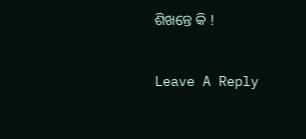ଶିଖନ୍ତେ କି !

Leave A Reply